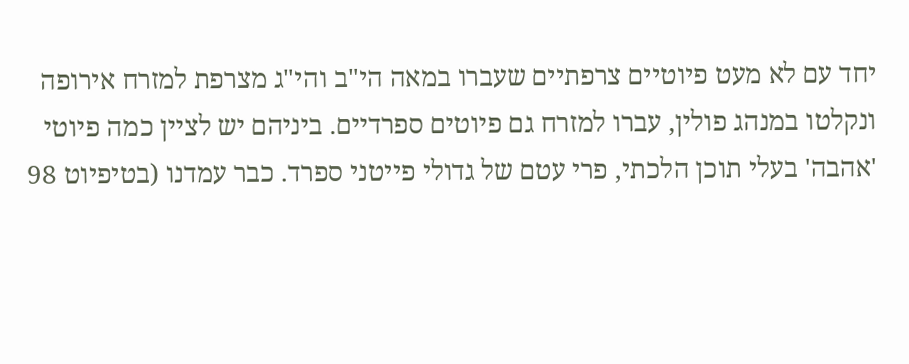יחד עם לא מעט פיוטיים צרפתיים שעברו במאה הי"ב והי"ג מצרפת למזרח אירופה ונקלטו במנהג פולין, עברו למזרח גם פיוטים ספרדיים. ביניהם יש לציין כמה פיוטי 'אהבה' בעלי תוכן הלכתי, פרי עטם של גדולי פייטני ספרד. כבר עמדנו (בטיפיוט 98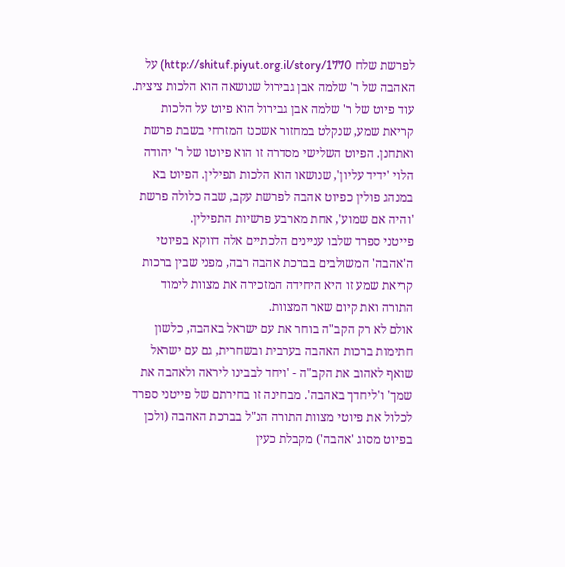לפרשת שלח http://shituf.piyut.org.il/story/1770) על האהבה של ר' שלמה אבן גבירול שנושאה הוא הלכות ציצית. עוד פיוט של ר' שלמה אבן גבירול הוא פיוט על הלכות קריאת שמע, שנקלט במחזור אשכנז המזרחי בשבת פרשת ואתחנן. הפיוט השלישי מסדרה זו הוא פיוטו של ר' יהודה הלוי 'ידיד עליון', שנושאו הוא הלכות תפילין. הפיוט בא במנהג פולין כפיוט אהבה לפרשת עקב, שבה כלולה פרשת 'והיה אם שמוע', אחת מארבע פרשיות התפילין.
פייטני ספרד שלבו עניינים הלכתיים אלה דווקא בפיוטי ה'אהבה' המשולבים בברכת אהבה רבה, מפני שבין ברכות קריאת שמע זו היא היחידה המזכירה את מצוות לימוד התורה ואת קיום שאר המצוות.
אולם לא רק הקב"ה בוחר את עם ישראל באהבה, כלשון חתימות ברכות האהבה בערבית ובשחרית, גם עם ישראל שואף לאהוב את הקב"ה - 'ויחד לבבינו ליראה ולאהבה את שמך' ו'ליחדך באהבה'. מבחינה זו בחירתם של פייטני ספרד לכלול את פיוטי מצוות התורה הנ"ל בברכת האהבה (ולכן בפיוט מסוג 'אהבה') מקבלת כעין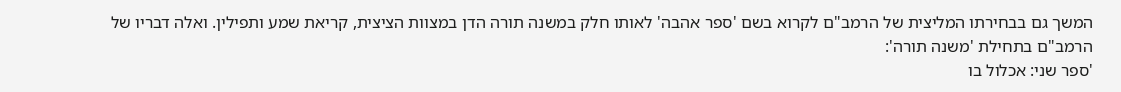המשך גם בבחירתו המליצית של הרמב"ם לקרוא בשם 'ספר אהבה' לאותו חלק במשנה תורה הדן במצוות הציצית, קריאת שמע ותפילין. ואלה דבריו של הרמב"ם בתחילת 'משנה תורה':
'ספר שני: אכלול בו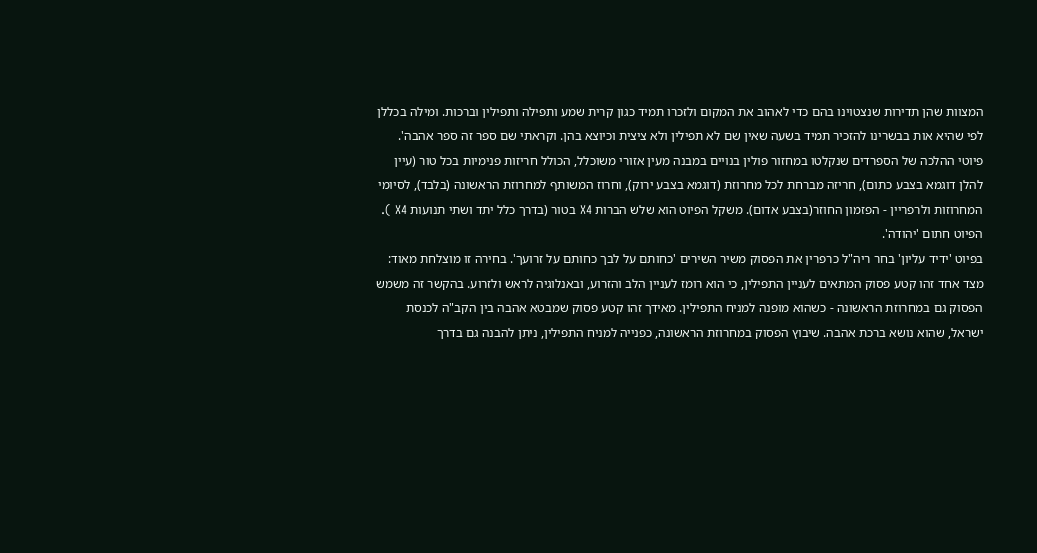המצוות שהן תדירות שנצטוינו בהם כדי לאהוב את המקום ולזכרו תמיד כגון קרית שמע ותפילה ותפילין וברכות. ומילה בכללן לפי שהיא אות בבשרינו להזכיר תמיד בשעה שאין שם לא תפילין ולא ציצית וכיוצא בהן. וקראתי שם ספר זה ספר אהבה'.
פיוטי ההלכה של הספרדים שנקלטו במחזור פולין בנויים במבנה מעין אזורי משוכלל, הכולל חריזות פנימיות בכל טור (עיין להלן דוגמא בצבע כתום), חריזה מברחת לכל מחרוזת (דוגמא בצבע ירוק), וחרוז המשותף למחרוזת הראשונה (בלבד), לסיומי המחרוזות ולרפריין - הפזמון החוזר(בצבע אדום). משקל הפיוט הוא שלש הברות X4 בטור (בדרך כלל יתד ושתי תנועות X4 ). הפיוט חתום 'יהודה'.
בפיוט 'ידיד עליון' בחר ריה"ל כרפרין את הפסוק משיר השירים 'כחותם על לבך כחותם על זרועך'. בחירה זו מוצלחת מאוד: מצד אחד זהו קטע פסוק המתאים לעניין התפילין, כי הוא רומז לעניין הלב והזרוע, ובאנלוגיה לראש ולזרוע. בהקשר זה משמש הפסוק גם במחרוזת הראשונה - כשהוא מופנה למניח התפילין. מאידך זהו קטע פסוק שמבטא אהבה בין הקב"ה לכנסת ישראל, שהוא נושא ברכת אהבה. שיבוץ הפסוק במחרוזת הראשונה, כפנייה למניח התפילין, ניתן להבנה גם בדרך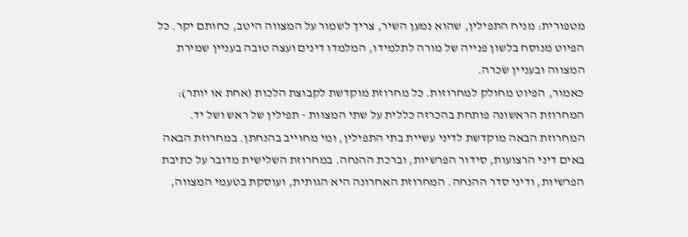מטפורית: מניח התפילין, שהוא נמען השיר, צריך לשמור על המצווה היטב, כחותם יקר. כל הפיוט מנוסח בלשון פנייה של מורה לתלמידו, המלמדו דינים ועצה טובה בעניין שמירת המצווה ובעניין שׂכרה.
כאמור, הפיוט מחולק למחרוזות. כל מחרוזת מוקדשת לקבוצת הלכות (אחת או יותר): המחרוזת הראשונה פותחת בהכרזה כללית על שתי המצוות - תפילין של ראש ושל יד. המחרוזת הבאה מוקדשת לדיני עשיית בתי התפילין, ומי מחוייב בהנחתן. במחרוזת הבאה באים דיני הרצועות, סידור הפרשיות, וברכת ההנחה. במחרוזת השלישית מדובר על כתיבת הפרשיות, ודיני סדר ההנחה. המחרוזת האחרונה היא הגותית, ועוסקת בטעמי המצווה,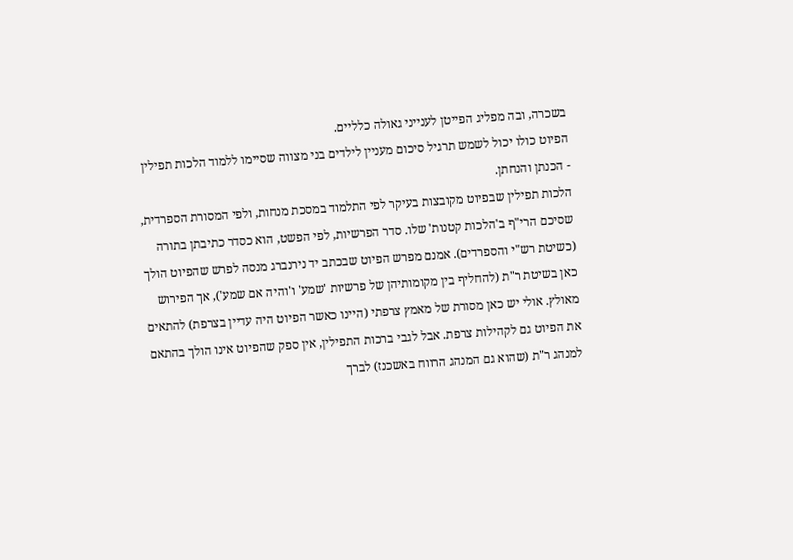בשכרה, ובה מפליג הפייטן לענייני גאולה כלליים.
הפיוט כולו יכול לשמש תרגיל סיכום מעניין לילדים בני מצווה שסיימו ללמוד הלכות תפילין - הכנתן והנחתן.
הלכות תפילין שבפיוט מקובצות בעיקר לפי התלמוד במסכת מנחות, ולפי המסורת הספרדית, שסיכם הרי"ף ב'הלכות קטנות' שלו. סדר הפרשיות, לפי הפשט, הוא כסדר כתיבתן בתורה (כשיטת רש"י והספרדים). אמנם מפרש הפיוט שבכתב יד נירנברג מנסה לפרש שהפיוט הולך כאן בשיטת ר"ת (להחליף בין מקומותיהן של פרשיות 'שמע' ו'והיה אם שמע'), אך הפירוש מאולץ. אולי יש כאן מסורת של מאמץ צרפתי (היינו כאשר הפיוט היה עדיין בצרפת) להתאים את הפיוט גם לקהילות צרפת. אבל לגבי ברכות התפילין, אין ספק שהפיוט אינו הולך בהתאם למנהג ר"ת (שהוא גם המנהג הרווח באשכנז) לברך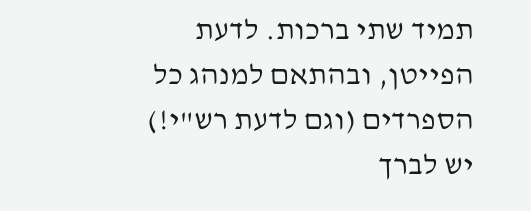תמיד שתי ברכות. לדעת הפייטן, ובהתאם למנהג כל הספרדים (וגם לדעת רש"י!) יש לברך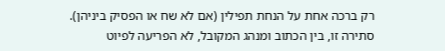רק ברכה אחת על הנחת תפילין (אם לא שח או הפסיק ביניהן). סתירה זו, בין הכתוב ומנהג המקובל, לא הפריעה לפיוט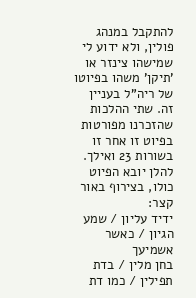להתקבל במנהג פולין, ולא ידוע לי שמישהו צינזר או 'תיקן' משהו בפיוטו של ריה"ל בעניין זה. שתי ההלכות שהזכרנו מפורטות בפיוט זו אחר זו בשורות 23 ואילך.
להלן יובא הפיוט כולו, בצירוף באור קצר:
ידיד עליון / שמע הגיון / כאשר אשמיעך
בחן מלין / בדת תפילין / כמו דת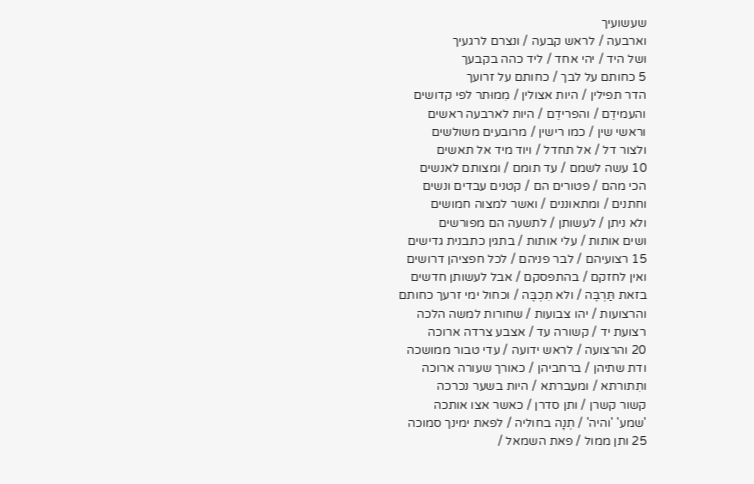שעשועיך
וארבעה / לראש קבעה / ונצרם לרגעיך
ושל היד / יהי אחד / ליד כהה בקבעך
5 כחותם על לבך / כחותם על זרועך
הדר תפילין / היות אצולין / מִמוּתר לפי קדושים
והעמידֵם / והפרידֵם / היות לארבעה ראשים
וראשי שין / כמו רישין / מרובעים משולשים
ולצור דל / אל תחדל / ויוד מיד אל תאשים
10 עשה לשמם / עד תומם / ומצותם לאנשים
הכי מהם / פטורים הם / קטנים עבדים ונשים
וחתנים / ומתאוננים / ואשר למצוה חמושים
ולא ניתן / לעשותן / לתשעה הם מפורשים
ושים אותות / עלי אותות / בתגין כתבנית גדישים
15 רצועיהם / לבר פניהם / לכל חפציהן דרושים
ואין לחזקם / בהתפסקם / אבל לעשותן חדשים
בזאת תַּרְבֶּה / ולא תִכְבֶּה / וכחול ימי זרעך כחותם
והרצועות / יהו צבועות / שחורות למשה הלכה
רצועת יד / קשורה עד / אצבע צרדה ארוכה
20 והרצועה / לראש ידועה / עדי טבור ממושכה
ודת שתיהן / ברחביהן / כאורך שעורה ארוכה
ותִתורתא / ומעברתא / היות בשער נכרכה
קשור קשרן / ותן סדרן / כאשר אצו אותכה
'שמע' 'והיה' / תְנָה בחוליה / לפאת ימינך סמוכה
25 ותן ממול / פאת השמאל /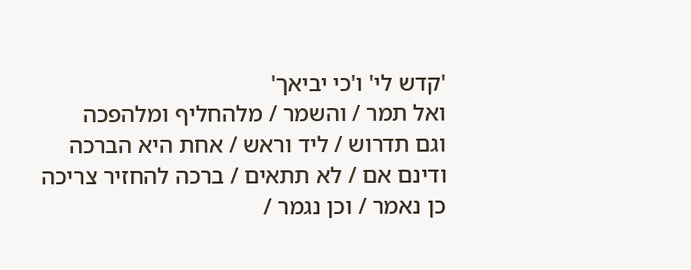'קדש לי' ו'כי יביאך'
ואל תמר / והשמר / מלהחליף ומלהפכה
וגם תדרוש / ליד וראש / אחת היא הברכה
ודינם אם / לא תתאים / ברכה להחזיר צריכה
כן נאמר / וכן נגמר /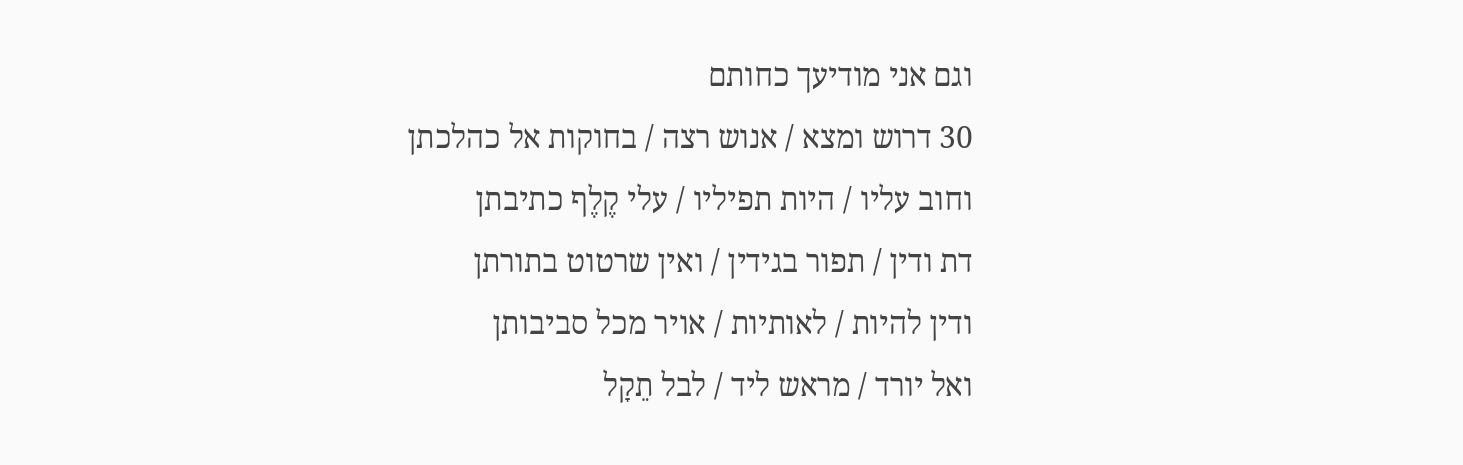וגם אני מודיעך כחותם
30 דרוש ומצא / אנוש רצה / בחוקות אל כהלכתן
וחוב עליו / היות תפיליו / עלי קֶלֶף כתיבתן
דת ודין / תפור בגידין / ואין שרטוט בתורתן
ודין להיות / לאותיות / אויר מכל סביבותן
ואל יורד / מראש ליד / לבל תֵקָל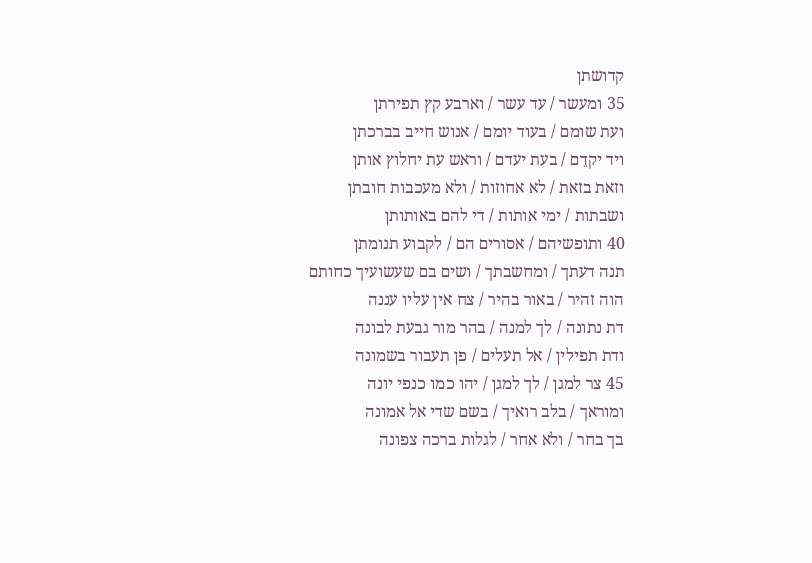קדושתן
35 ומעשר / עד עשר / וארבע קץ תפירתן
ועת שומם / בעוד יומם / אנוש חייב בברכתן
ויד יקדֵם / בעת יעדם / וראש עת יחלוץ אותן
וזאת בזאת / לא אחוזות / ולא מעכבות חובתן
ושבתות / ימי אותות / די להם באותותן
40 ותופשיהם / אסורים הם / לקבוע תנומתן
תנה דעתך / ומחשבתך / ושים בם שעשועיך כחותם
הוה זהיר / באור בהיר / צח אין עליו עננה
דת נתונה / לך למנה / בהר מור גבעת לבונה
ודת תפילין / אל תעלים / פן תעבור בשמונה
45 צר למגן / לך למגן / יהו כמו כנפי יונה
ומוראך / בלב רואיך / בשם שדי אל אמונה
בך בחר / ולא אחר / לגלות ברכה צפונה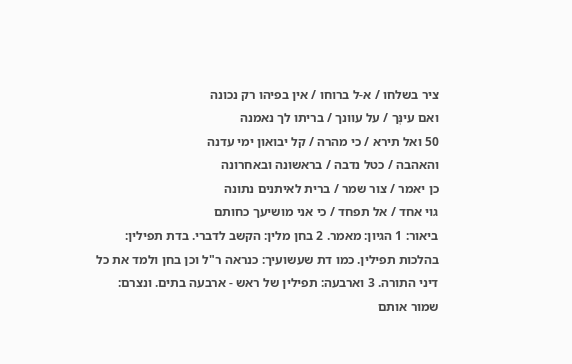ציר בשלחו / א-ל ברוחו / אין בפיהו רק נכונה
ואם עינְּך / על עוונך / בריתו לך נאמנה
50 ואל תירא / כי מהרה / קל יבואון ימי עדנה
והאהבה / כטל נדבה / בראשונה ובאחרונה
כן יאמר / צור שמר / ברית לאיתנים נתונה
גוי אחד / אל תפחד / כי אני מושיעך כחותם
ביאור: 1 הגיון: מאמר. 2 בחן מלין: הקשב לדברי. בדת תפילין: בהלכות תפילין. כמו דת שעשועיך: כנראה ר"ל וכן בחן ולמד את כל דיני התורה. 3 וארבעה: תפילין של ראש - ארבעה בתים. ונצרם: שמור אותם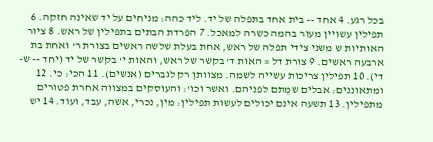בכל רגע. 4 אחד -- בית אחד בתפלה של יד. ליד כהה: מניחים על יד שאינה חזקה. 6 תפילין עשויין מעור בהמה כשרה למאכל. 7 הפרדת הבתים בתפילין של ראש. 8 ציור האותיות ש משני צידי תפלה של ראש, אחת בעלת שלשה ראשים בצורת ר' ואחת בת ארבעה ראשים. 9 צורת דל = האות ד' בקשר של ראש, והאות י' בקשר של יד (יחד -- ש-די). 10 תפילין צריכות עשייה לשמה. מצוותן רק לגברים (אנשים). 11 הכי: כי. 12 ומתאוננים: אבלים שמֵתם לפניהם. ואשר וכו': והעוסקים במצווה אחרת פטורים מתפילין. 13 תשעה אינם יכולים לעשות תפילין: מין, נכרי, אשה, עבד, ועוד. 14 יש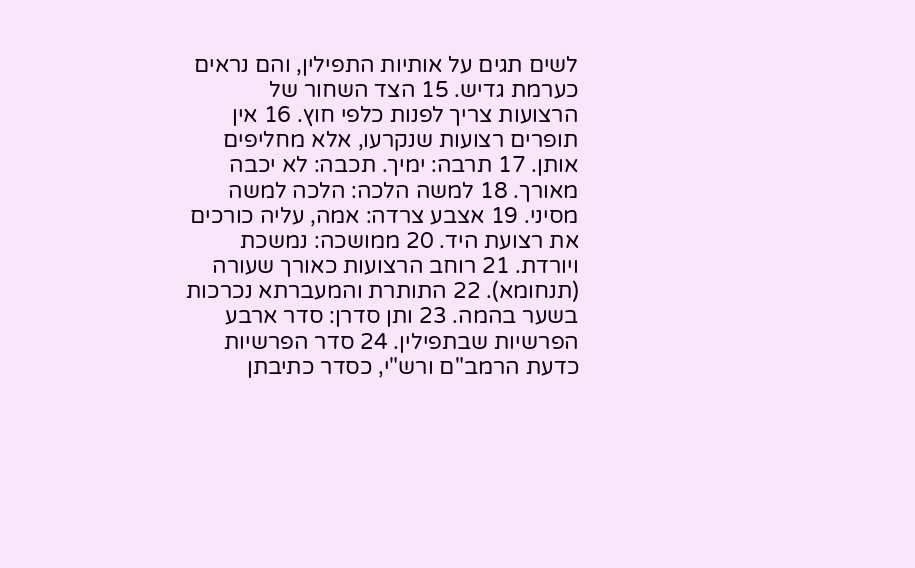לשים תגים על אותיות התפילין, והם נראים כערמת גדיש. 15 הצד השחור של הרצועות צריך לפנות כלפי חוץ. 16 אין תופרים רצועות שנקרעו, אלא מחליפים אותן. 17 תרבה: ימיך. תכבה: לא יכבה מאורך. 18 למשה הלכה: הלכה למשה מסיני. 19 אצבע צרדה: אמה, עליה כורכים את רצועת היד. 20 ממושכה: נמשכת ויורדת. 21 רוחב הרצועות כאורך שעורה (תנחומא). 22 התותרת והמעברתא נכרכות בשער בהמה. 23 ותן סדרן: סדר ארבע הפרשיות שבתפילין. 24 סדר הפרשיות כדעת הרמב"ם ורש"י, כסדר כתיבתן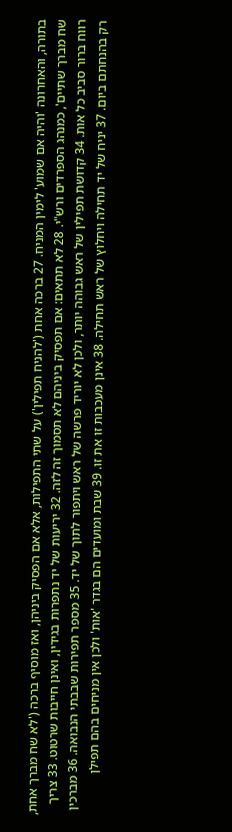בתורה, והאחרונה 'והיה אם שמוע' לימין המניח. 27 ברכה אחת ('להניח תפילין') על שתי התפילות, אלא אם הפסיק ביניהן, ואז מוסיף ברכה ('לא שח מברך אחת, שח מברך שתיים', כמנהג הספרדים ורש"י. 28 לא תתאים: אם תפסיק ביניהם לא תסמוך זה לזה. 32 יריעות של יד נתפרות בגידין, ואינן חייבות שרטוט. 33 צריך רווח ברור סביב כל אות. 34 קדושת תפילין של ראש גבוהה יותר, ולכן לא יוריד פרשה של ראש ויתפור לתוך של יד. 35 מספר תפירות שבבתי הנבואה. 36 מברכין רק בהנחתם ביום. 37 יניח של יד תחילה ויחלוץ של ראש תחילה. 38 אינן מעכבות זו את זו. 39 שבת ומועדים הם בגדר 'אות' ולכן אין מניחים בהם תפילן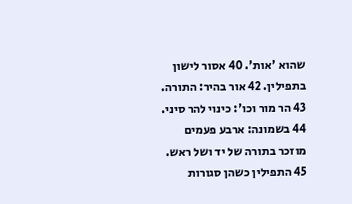שהוא 'אות'. 40 אסור לישון בתפילין. 42 אור בהיר: התורה. 43 הר מור וכו': כינוי להר סיני. 44 בשמונה: ארבע פעמים מוזכר בתורה של יד ושל ראש. 45 התפילין כשהן סגורות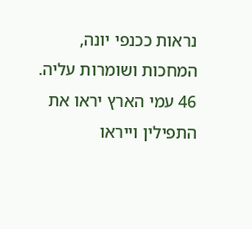נראות ככנפי יונה, המחכות ושומרות עליה. 46 עמי הארץ יראו את התפילין וייראו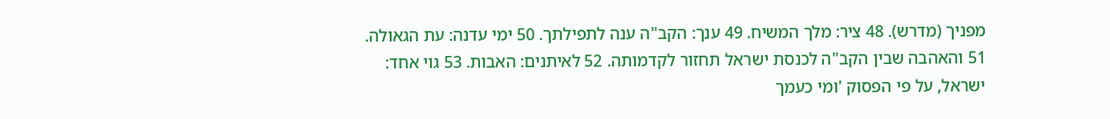מפניך (מדרש). 48 ציר: מלך המשיח. 49 ענך: הקב"ה ענה לתפילתך. 50 ימי עדנה: עת הגאולה. 51 והאהבה שבין הקב"ה לכנסת ישראל תחזור לקדמותה. 52 לאיתנים: האבות. 53 גוי אחד: ישראל, על פי הפסוק 'ומי כעמך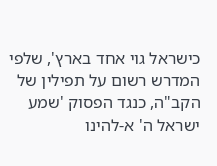כישראל גוי אחד בארץ', שלפי המדרש רשום על תפילין של הקב"ה, כנגד הפסוק 'שמע ישראל ה' א-להינו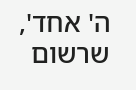ה' אחד', שרשום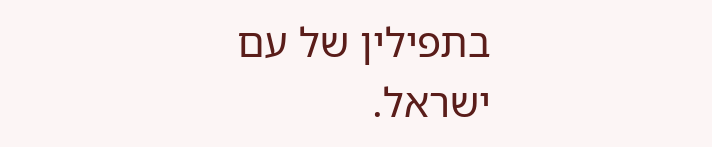בתפילין של עם ישראל.